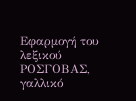Εφαρμογή του λεξικού ΡΟΣΓΟΒΑΣ, γαλλικό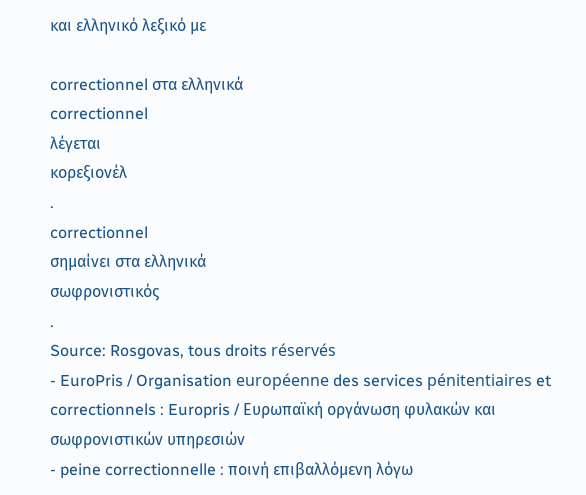και ελληνικό λεξικό με

correctionnel στα ελληνικά
correctionnel
λέγεται
κορεξιονέλ
.
correctionnel
σημαίνει στα ελληνικά
σωφρονιστικός
.
Source: Rosgovas, tous droits réservés
- EuroPris / Organisation européenne des services pénitentiaires et correctionnels : Europris / Ευρωπαϊκή οργάνωση φυλακών και σωφρονιστικών υπηρεσιών
- peine correctionnelle : ποινή επιβαλλόμενη λόγω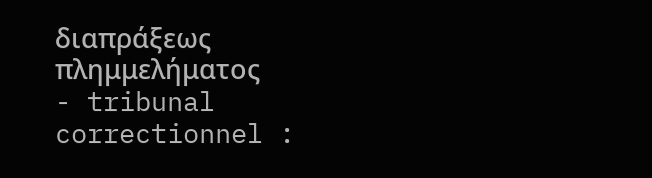διαπράξεως πλημμελήματος
- tribunal correctionnel :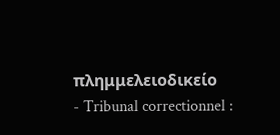πλημμελειοδικείο
- Tribunal correctionnel :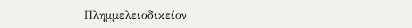Πλημμελειοδικείον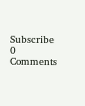Subscribe
0 Comments